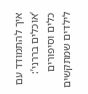איך להתמודד עם ‘אוכלים בררני’: כלים וסיפורים לילדים שמתקשים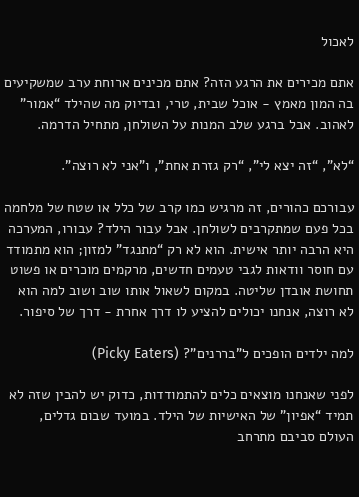לאכול

אתם מכירים את הרגע הזה? אתם מכינים ארוחת ערב שמשקיעים בה המון מאמץ - אוכל שבית, טרי, ובדיוק מה שהילד “אמור” לאהוב. אבל ברגע שלב המנות על השולחן, מתחיל הדרמה.

“לא”, “זה יצא לי”, “רק גזרת אחת”, ו"אני לא רוצה".

עבורכם כהורים, זה מרגיש כמו קרב של כלל או שטח של מלחמה בכל פעם שמתקרבים לשולחן. אבל עבור הילד? עבורו, המערכה היא הרבה יותר אישית. הוא לא רק “מתנגד” למזון; הוא מתמודד עם חוסר וודאות לגבי טעמים חדשים, מרקמים מוכרים או פשוט תחושת אובדן שליטה. במקום לשאול אותו שוב ושוב למה הוא לא רוצה, אנחנו יכולים להציע לו דרך אחרת - דרך של סיפור.

למה ילדים הופכים ל"בררנים"? (Picky Eaters)

לפני שאנחנו מוצאים כלים להתמודדות, כדוק יש להבין שזה לא תמיד “אפיון” של האישיות של הילד. במועד שבום גדלים, העולם סביבם מתרחב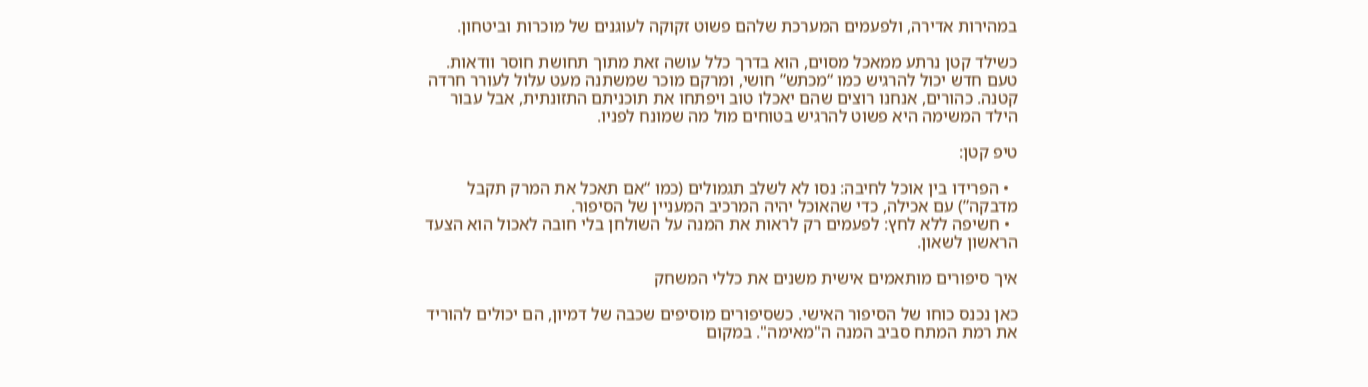במהירות אדירה, ולפעמים המערכת שלהם פשוט זקוקה לעוגנים של מוכרות וביטחון.

כשילד קטן נרתע ממאכל מסוים, הוא בדרך כלל עושה זאת מתוך תחושת חוסר וודאות. טעם חדש יכול להרגיש כמו “מכתש” חושי, ומרקם מוכר שמשתנה מעט עלול לעורר חרדה קטנה. כהורים, אנחנו רוצים שהם יאכלו טוב ויפתחו את תוכניתם התזונתית, אבל עבור הילד המשימה היא פשוט להרגיש בטוחים מול מה שמונח לפניו.

טיפ קטן:

  • הפרידו בין אוכל לחיבה: נסו לא לשלב תגמולים (כמו “אם תאכל את המרק תקבל מדבקה”) עם אכילה, כדי שהאוכל יהיה המרכיב המעניין של הסיפור.
  • חשיפה ללא לחץ: לפעמים רק לראות את המנה על השולחן בלי חובה לאכול הוא הצעד הראשון לשאון.

איך סיפורים מותאמים אישית משנים את כללי המשחק

כאן נכנס כוחו של הסיפור האישי. כשסיפורים מוסיפים שכבה של דמיון, הם יכולים להוריד את רמת המתח סביב המנה ה"מאימה". במקום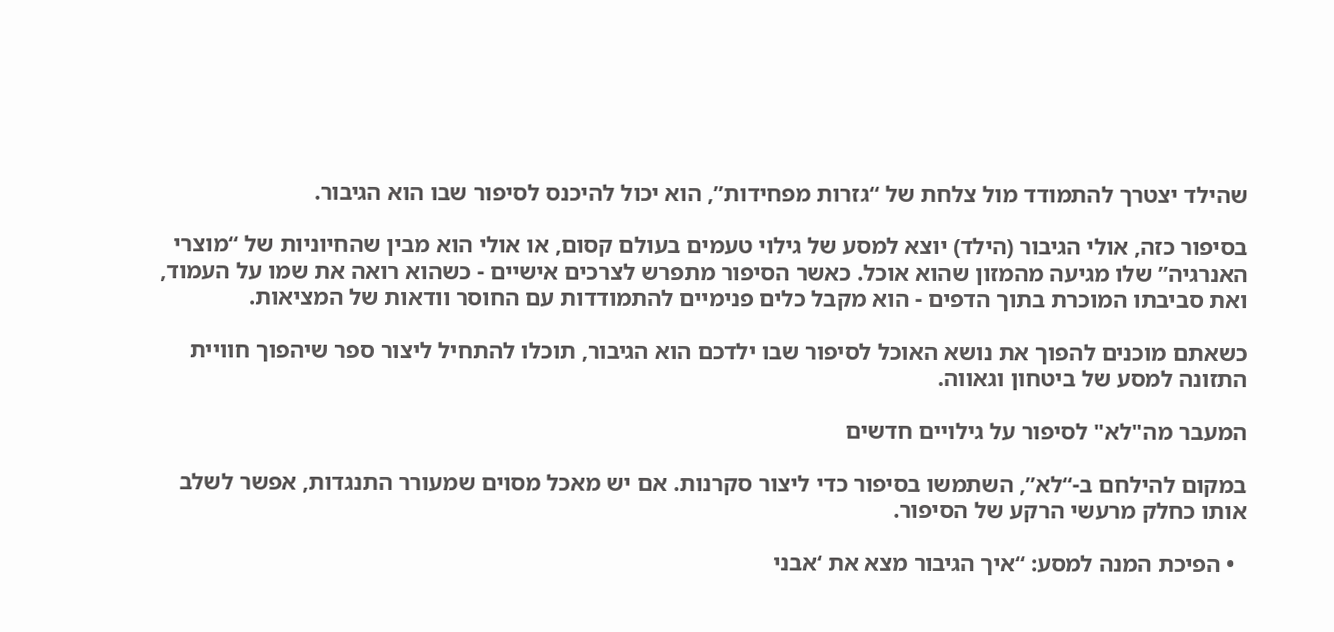שהילד יצטרך להתמודד מול צלחת של “גזרות מפחידות”, הוא יכול להיכנס לסיפור שבו הוא הגיבור.

בסיפור כזה, אולי הגיבור (הילד) יוצא למסע של גילוי טעמים בעולם קסום, או אולי הוא מבין שהחיוניות של “מוצרי האנרגיה” שלו מגיעה מהמזון שהוא אוכל. כאשר הסיפור מתפרש לצרכים אישיים - כשהוא רואה את שמו על העמוד, ואת סביבתו המוכרת בתוך הדפים - הוא מקבל כלים פנימיים להתמודדות עם החוסר וודאות של המציאות.

כשאתם מוכנים להפוך את נושא האוכל לסיפור שבו ילדכם הוא הגיבור, תוכלו להתחיל ליצור ספר שיהפוך חוויית התזונה למסע של ביטחון וגאווה.

המעבר מה"לא" לסיפור על גילויים חדשים

במקום להילחם ב-“לא”, השתמשו בסיפור כדי ליצור סקרנות. אם יש מאכל מסוים שמעורר התנגדות, אפשר לשלב אותו כחלק מרעשי הרקע של הסיפור.

  • הפיכת המנה למסע: “איך הגיבור מצא את ‘אבני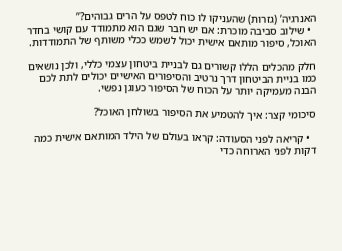האנרגיה’ (גזרות) שהעניקו לו כוח לטפס על הרים גבוהים?”
  • שילוב סביבה מוכרת: אם יש חבר שגם הוא מתמודד עם קושי בחדר האוכל, סיפור מותאם אישית יכול לשמש ככלי משותף של התמודדות.

חלק מהכלים הללו קשורים גם לבניית ביטחון עצמי כללי, ולכן נושאים כמו בניית הביטחון דרך נרטיב והסיפורים האישיים יכולים לתת לכם הבנה מעמיקה יותר על הכוח של הסיפור כעוגן נפשי.

סיכומי קצר: איך להטמיע את הסיפור בשולחן האוכל?

  • קריאה לפני הסעודה: קראו בעולם של הילד המותאם אישית כמה דקות לפני הארוחה כדי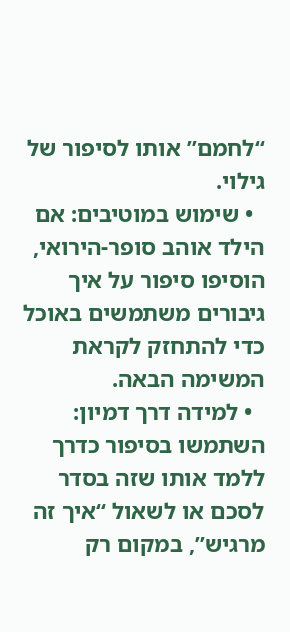“לחמם” אותו לסיפור של גילוי.
  • שימוש במוטיבים: אם הילד אוהב סופר-הירואי, הוסיפו סיפור על איך גיבורים משתמשים באוכל כדי להתחזק לקראת המשימה הבאה.
  • למידה דרך דמיון: השתמשו בסיפור כדרך ללמד אותו שזה בסדר לסכם או לשאול “איך זה מרגיש”, במקום רק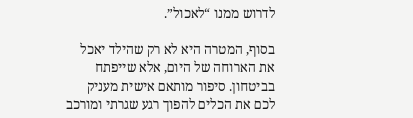לדרוש ממנו “לאכול”.

בסוף, המטרה היא לא רק שהילד יאכל את הארוחה של היום, אלא שייפתח בביטחון. סיפור מותאם אישית מעניק לכם את הכלים להפוך רגע שגרתי ומורכב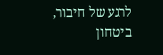לרגע של חיבור, ביטחון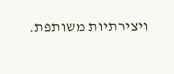ויצירתיות משותפת.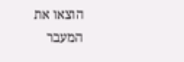הוצאו את המעבר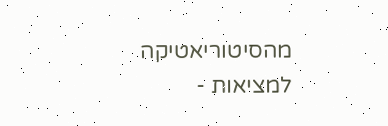מהסיטוריאטיקה למציאות -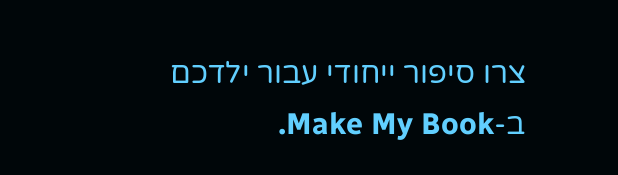צרו סיפור ייחודי עבור ילדכם ב-Make My Book.